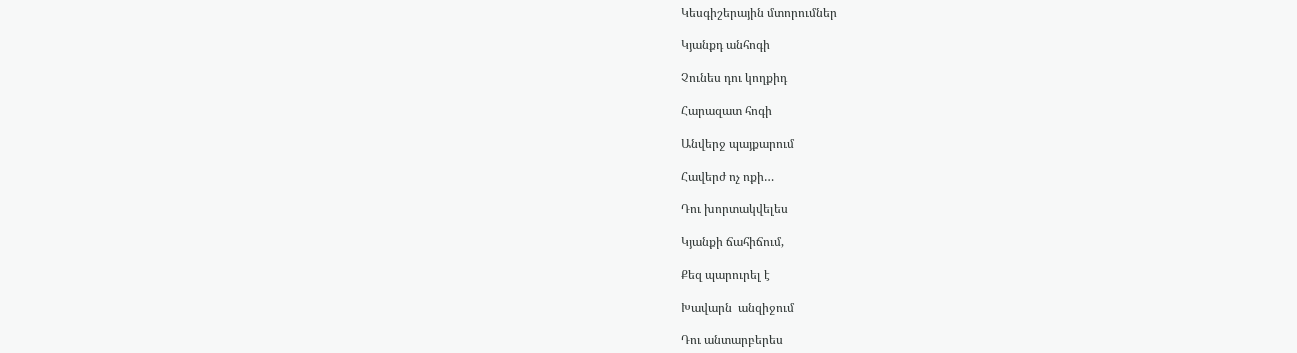Կեսգիշերային մտորումներ

Կյանքդ անհոգի

Չունես դու կողքիդ

Հարազատ հոգի

Անվերջ պայքարում

Հավերժ ոչ ոքի…

Դու խորտակվելես

Կյանքի ճահիճում,

Քեզ պարուրել է

Խավարն  անզիջում

Դու անտարբերես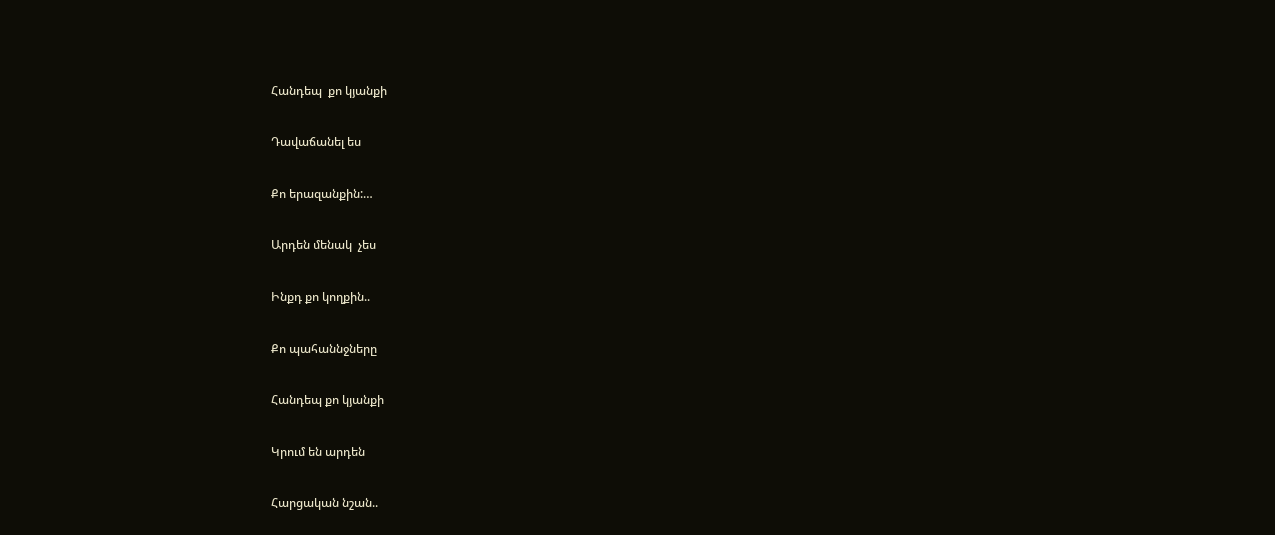Հանդեպ  քո կյանքի

Դավաճանել ես

Քո երազանքին:…

Արդեն մենակ  չես

Ինքդ քո կողքին..

Քո պահաննջները

Հանդեպ քո կյանքի

Կրում են արդեն

Հարցական նշան..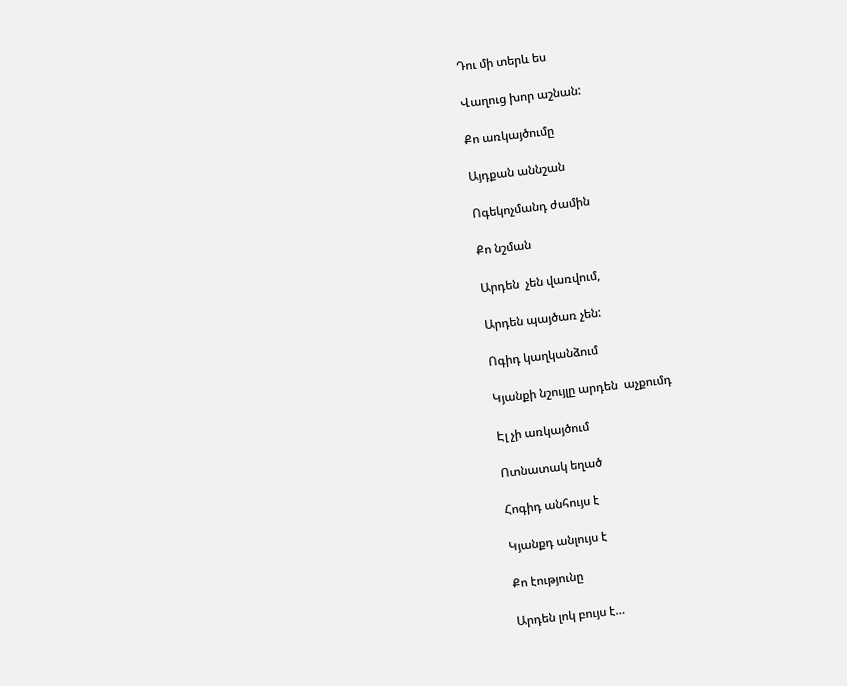Դու մի տերև ես

Վաղուց խոր աշնան:

Քո առկայծումը

Այդքան աննշան

Ոգեկոչմանդ ժամին

Քո նշման

Արդեն  չեն վառվում,

Արդեն պայծառ չեն:

Ոգիդ կաղկանձում

Կյանքի նշույլը արդեն  աչքումդ

Էլ չի առկայծում

Ոտնատակ եղած

Հոգիդ անհույս է

Կյանքդ անլույս է

Քո էությունը

Արդեն լոկ բույս է…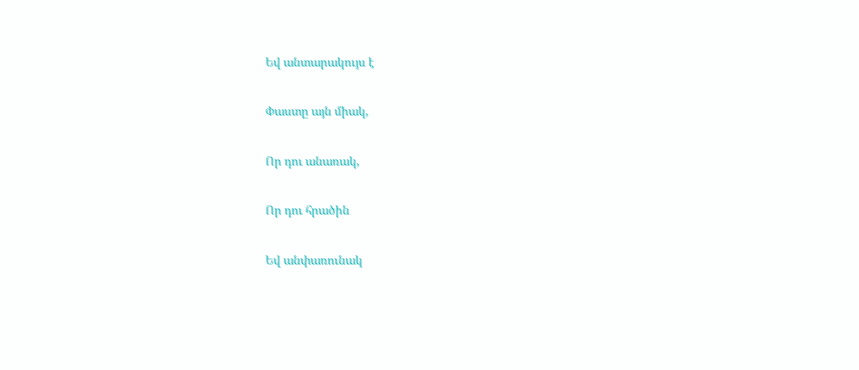Եվ անտարակույս է

Փաստը այն միակ,

Որ դու անառակ,

Որ դու հրածին

Եվ անփառունակ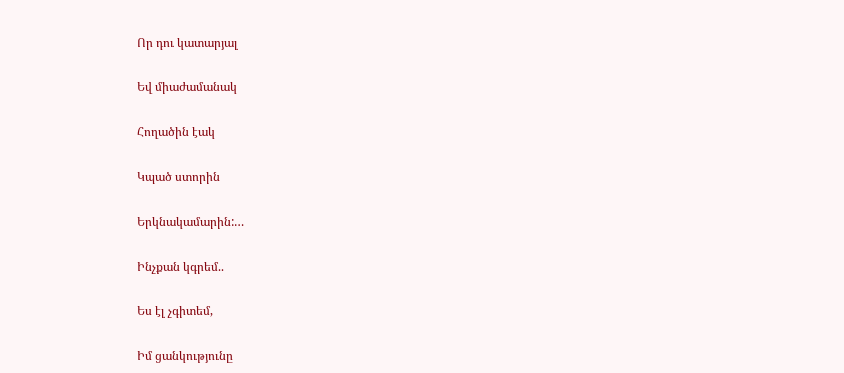Որ դու կատարյալ

Եվ միաժամանակ

Հողածին էակ

Կպած ստորին

Երկնակամարին:…

Ինչքան կգրեմ..

Ես էլ չգիտեմ,

Իմ ցանկությունը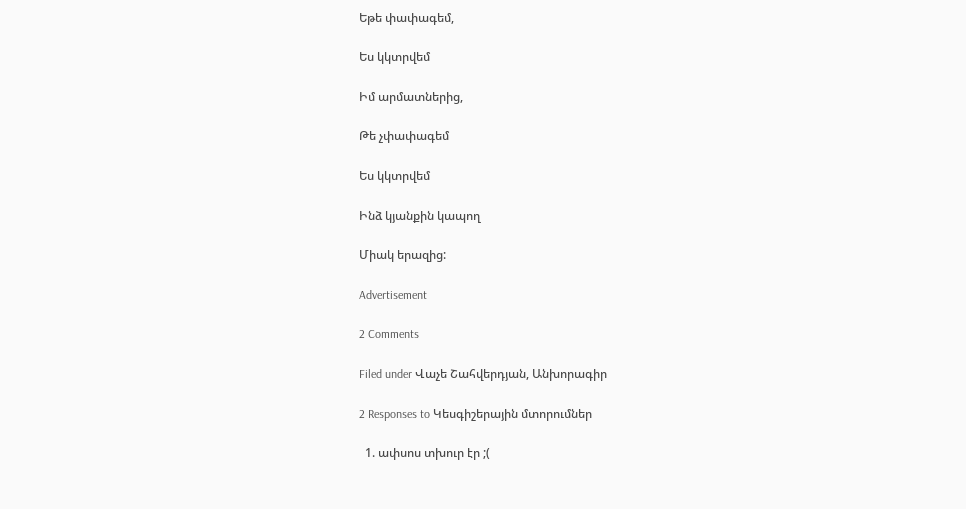Եթե փափագեմ,

Ես կկտրվեմ

Իմ արմատներից,

Թե չփափագեմ

Ես կկտրվեմ

Ինձ կյանքին կապող

Միակ երազից:

Advertisement

2 Comments

Filed under Վաչե Շահվերդյան, Անխորագիր

2 Responses to Կեսգիշերային մտորումներ

  1. ափսոս տխուր էր ;(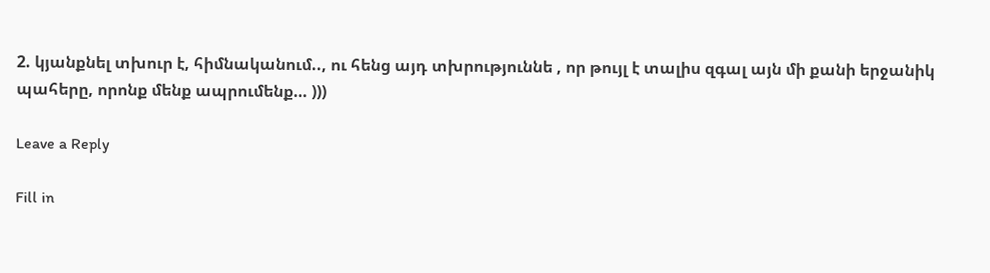2. կյանքնել տխուր է, հիմնականում.., ու հենց այդ տխրություննե , որ թույլ է տալիս զգալ այն մի քանի երջանիկ պահերը, որոնք մենք ապրումենք… )))

Leave a Reply

Fill in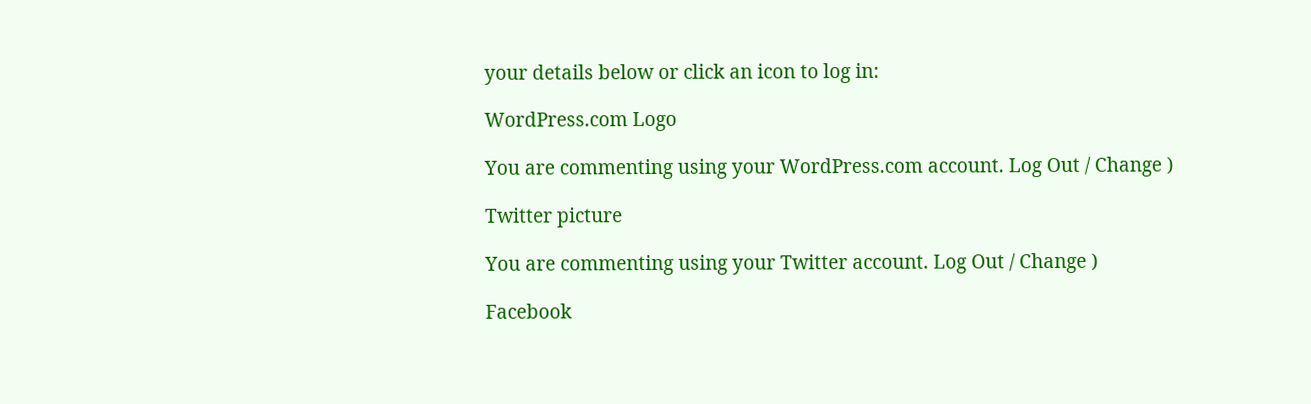your details below or click an icon to log in:

WordPress.com Logo

You are commenting using your WordPress.com account. Log Out / Change )

Twitter picture

You are commenting using your Twitter account. Log Out / Change )

Facebook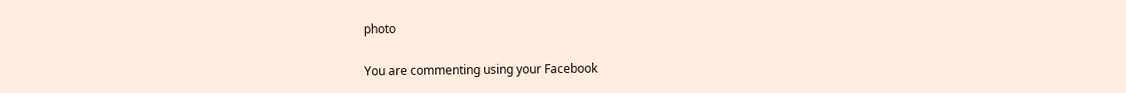photo

You are commenting using your Facebook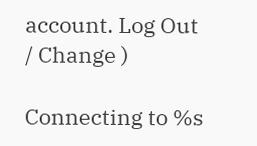account. Log Out / Change )

Connecting to %s